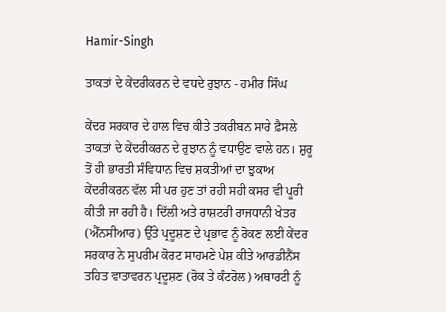Hamir-Singh

ਤਾਕਤਾਂ ਦੇ ਕੇਂਦਰੀਕਰਨ ਦੇ ਵਧਦੇ ਰੁਝਾਨ - ਹਮੀਰ ਸਿੰਘ

ਕੇਂਦਰ ਸਰਕਾਰ ਦੇ ਹਾਲ ਵਿਚ ਕੀਤੇ ਤਕਰੀਬਨ ਸਾਰੇ ਫ਼ੈਸਲੇ ਤਾਕਤਾਂ ਦੇ ਕੇਂਦਰੀਕਰਨ ਦੇ ਰੁਝਾਨ ਨੂੰ ਵਧਾਉਣ ਵਾਲੇ ਹਨ। ਸ਼ੁਰੂ ਤੋਂ ਹੀ ਭਾਰਤੀ ਸੰਵਿਧਾਨ ਵਿਚ ਸ਼ਕਤੀਆਂ ਦਾ ਝੁਕਾਅ ਕੇਂਦਰੀਕਰਨ ਵੱਲ ਸੀ ਪਰ ਹੁਣ ਤਾਂ ਰਹੀ ਸਹੀ ਕਸਰ ਵੀ ਪੂਰੀ ਕੀਤੀ ਜਾ ਰਹੀ ਹੈ। ਦਿੱਲੀ ਅਤੇ ਰਾਸ਼ਟਰੀ ਰਾਜਧਾਨੀ ਖੇਤਰ (ਐੱਨਸੀਆਰ) ਉੱਤੇ ਪ੍ਰਦੂਸ਼ਣ ਦੇ ਪ੍ਰਭਾਵ ਨੂੰ ਰੋਕਣ ਲਈ ਕੇਂਦਰ ਸਰਕਾਰ ਨੇ ਸੁਪਰੀਮ ਕੋਰਟ ਸਾਹਮਣੇ ਪੇਸ਼ ਕੀਤੇ ਆਰਡੀਨੈਂਸ ਤਹਿਤ ਵਾਤਾਵਰਨ ਪ੍ਰਦੂਸ਼ਣ (ਰੋਕ ਤੇ ਕੰਟਰੋਲ) ਅਥਾਰਟੀ ਨੂੰ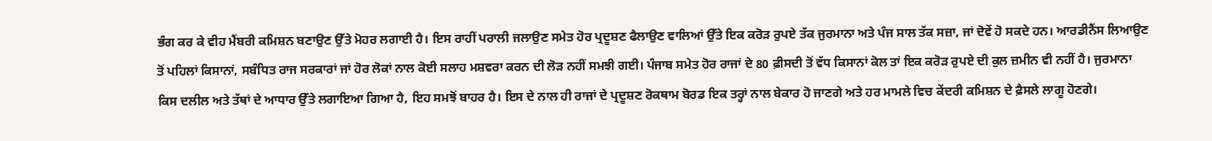ਭੰਗ ਕਰ ਕੇ ਵੀਹ ਮੈਂਬਰੀ ਕਮਿਸ਼ਨ ਬਣਾਉਣ ਉੱਤੇ ਮੋਹਰ ਲਗਾਈ ਹੈ। ਇਸ ਰਾਹੀਂ ਪਰਾਲੀ ਜਲਾਉਣ ਸਮੇਤ ਹੋਰ ਪ੍ਰਦੂਸ਼ਣ ਫੈਲਾਉਣ ਵਾਲਿਆਂ ਉੱਤੇ ਇਕ ਕਰੋੜ ਰੁਪਏ ਤੱਕ ਜੁਰਮਾਨਾ ਅਤੇ ਪੰਜ ਸਾਲ ਤੱਕ ਸਜ਼ਾ, ਜਾਂ ਦੋਵੇਂ ਹੋ ਸਕਦੇ ਹਨ। ਆਰਡੀਨੈਂਸ ਲਿਆਉਣ ਤੋਂ ਪਹਿਲਾਂ ਕਿਸਾਨਾਂ, ਸਬੰਧਿਤ ਰਾਜ ਸਰਕਾਰਾਂ ਜਾਂ ਹੋਰ ਲੋਕਾਂ ਨਾਲ ਕੋਈ ਸਲਾਹ ਮਸ਼ਵਰਾ ਕਰਨ ਦੀ ਲੋੜ ਨਹੀਂ ਸਮਝੀ ਗਈ। ਪੰਜਾਬ ਸਮੇਤ ਹੋਰ ਰਾਜਾਂ ਦੇ 80 ਫ਼ੀਸਦੀ ਤੋਂ ਵੱਧ ਕਿਸਾਨਾਂ ਕੋਲ ਤਾਂ ਇਕ ਕਰੋੜ ਰੁਪਏ ਦੀ ਕੁਲ ਜ਼ਮੀਨ ਵੀ ਨਹੀਂ ਹੈ। ਜੁਰਮਾਨਾ ਕਿਸ ਦਲੀਲ ਅਤੇ ਤੱਥਾਂ ਦੇ ਆਧਾਰ ਉੱਤੇ ਲਗਾਇਆ ਗਿਆ ਹੈ, ਇਹ ਸਮਝੋਂ ਬਾਹਰ ਹੈ। ਇਸ ਦੇ ਨਾਲ ਹੀ ਰਾਜਾਂ ਦੇ ਪ੍ਰਦੂਸ਼ਣ ਰੋਕਥਾਮ ਬੋਰਡ ਇਕ ਤਰ੍ਹਾਂ ਨਾਲ ਬੇਕਾਰ ਹੋ ਜਾਣਗੇ ਅਤੇ ਹਰ ਮਾਮਲੇ ਵਿਚ ਕੇਂਦਰੀ ਕਮਿਸ਼ਨ ਦੇ ਫ਼ੈਸਲੇ ਲਾਗੂ ਹੋਣਗੇ।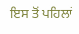ਇਸ ਤੋਂ ਪਹਿਲਾਂ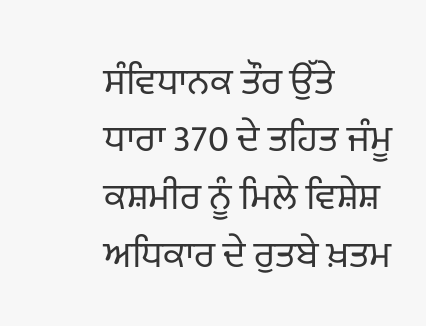ਸੰਵਿਧਾਨਕ ਤੌਰ ਉੱਤੇ ਧਾਰਾ 370 ਦੇ ਤਹਿਤ ਜੰਮੂ ਕਸ਼ਮੀਰ ਨੂੰ ਮਿਲੇ ਵਿਸ਼ੇਸ਼ ਅਧਿਕਾਰ ਦੇ ਰੁਤਬੇ ਖ਼ਤਮ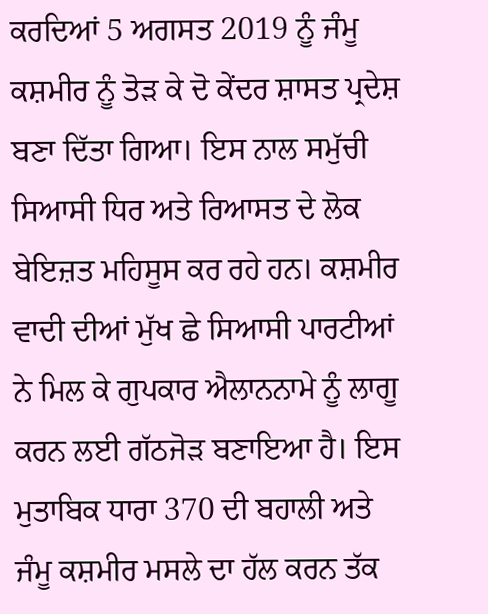ਕਰਦਿਆਂ 5 ਅਗਸਤ 2019 ਨੂੰ ਜੰਮੂ ਕਸ਼ਮੀਰ ਨੂੰ ਤੋੜ ਕੇ ਦੋ ਕੇਂਦਰ ਸ਼ਾਸਤ ਪ੍ਰਦੇਸ਼ ਬਣਾ ਦਿੱਤਾ ਗਿਆ। ਇਸ ਨਾਲ ਸਮੁੱਚੀ ਸਿਆਸੀ ਧਿਰ ਅਤੇ ਰਿਆਸਤ ਦੇ ਲੋਕ ਬੇਇਜ਼ਤ ਮਹਿਸੂਸ ਕਰ ਰਹੇ ਹਨ। ਕਸ਼ਮੀਰ ਵਾਦੀ ਦੀਆਂ ਮੁੱਖ ਛੇ ਸਿਆਸੀ ਪਾਰਟੀਆਂ ਨੇ ਮਿਲ ਕੇ ਗੁਪਕਾਰ ਐਲਾਨਨਾਮੇ ਨੂੰ ਲਾਗੂ ਕਰਨ ਲਈ ਗੱਠਜੋੜ ਬਣਾਇਆ ਹੈ। ਇਸ ਮੁਤਾਬਿਕ ਧਾਰਾ 370 ਦੀ ਬਹਾਲੀ ਅਤੇ ਜੰਮੂ ਕਸ਼ਮੀਰ ਮਸਲੇ ਦਾ ਹੱਲ ਕਰਨ ਤੱਕ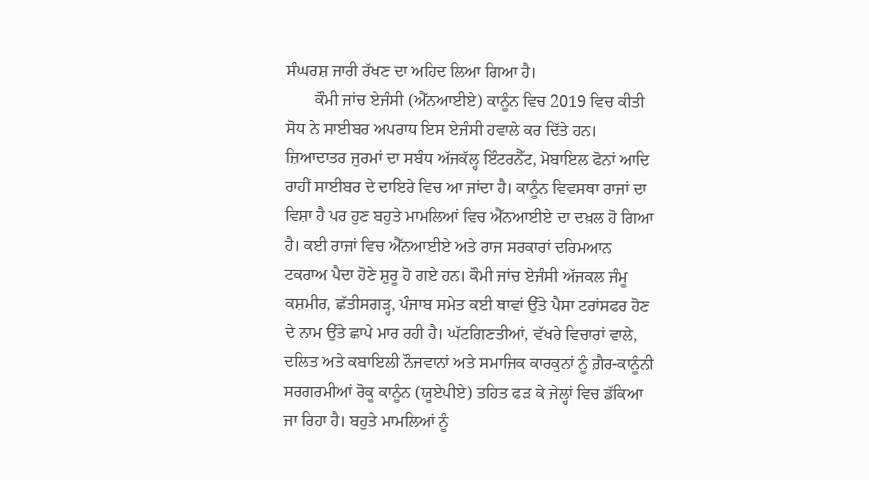ਸੰਘਰਸ਼ ਜਾਰੀ ਰੱਖਣ ਦਾ ਅਹਿਦ ਲਿਆ ਗਿਆ ਹੈ।
       ਕੌਮੀ ਜਾਂਚ ਏਜੰਸੀ (ਐੱਨਆਈਏ) ਕਾਨੂੰਨ ਵਿਚ 2019 ਵਿਚ ਕੀਤੀ ਸੋਧ ਨੇ ਸਾਈਬਰ ਅਪਰਾਧ ਇਸ ਏਜੰਸੀ ਹਵਾਲੇ ਕਰ ਦਿੱਤੇ ਹਨ। ਜ਼ਿਆਦਾਤਰ ਜੁਰਮਾਂ ਦਾ ਸਬੰਧ ਅੱਜਕੱਲ੍ਹ ਇੰਟਰਨੈੱਟ, ਮੋਬਾਇਲ ਫੋਨਾਂ ਆਦਿ ਰਾਹੀਂ ਸਾਈਬਰ ਦੇ ਦਾਇਰੇ ਵਿਚ ਆ ਜਾਂਦਾ ਹੈ। ਕਾਨੂੰਨ ਵਿਵਸਥਾ ਰਾਜਾਂ ਦਾ ਵਿਸ਼ਾ ਹੈ ਪਰ ਹੁਣ ਬਹੁਤੇ ਮਾਮਲਿਆਂ ਵਿਚ ਐੱਨਆਈਏ ਦਾ ਦਖ਼ਲ ਹੋ ਗਿਆ ਹੈ। ਕਈ ਰਾਜਾਂ ਵਿਚ ਐੱਨਆਈਏ ਅਤੇ ਰਾਜ ਸਰਕਾਰਾਂ ਦਰਿਮਆਨ ਟਕਰਾਅ ਪੈਦਾ ਹੋਣੇ ਸ਼ੁਰੂ ਹੋ ਗਏ ਹਨ। ਕੌਮੀ ਜਾਂਚ ਏਜੰਸੀ ਅੱਜਕਲ ਜੰਮੂ ਕਸ਼ਮੀਰ, ਛੱਤੀਸਗੜ੍ਹ, ਪੰਜਾਬ ਸਮੇਤ ਕਈ ਥਾਵਾਂ ਉੱਤੇ ਪੈਸਾ ਟਰਾਂਸਫਰ ਹੋਣ ਦੇ ਨਾਮ ਉੱਤੇ ਛਾਪੇ ਮਾਰ ਰਹੀ ਹੈ। ਘੱਟਗਿਣਤੀਆਂ, ਵੱਖਰੇ ਵਿਚਾਰਾਂ ਵਾਲੇ, ਦਲਿਤ ਅਤੇ ਕਬਾਇਲੀ ਨੌਜਵਾਨਾਂ ਅਤੇ ਸਮਾਜਿਕ ਕਾਰਕੁਨਾਂ ਨੂੰ ਗ਼ੈਰ-ਕਾਨੂੰਨੀ ਸਰਗਰਮੀਆਂ ਰੋਕੂ ਕਾਨੂੰਨ (ਯੂਏਪੀਏ) ਤਹਿਤ ਫੜ ਕੇ ਜੇਲ੍ਹਾਂ ਵਿਚ ਡੱਕਿਆ ਜਾ ਰਿਹਾ ਹੈ। ਬਹੁਤੇ ਮਾਮਲਿਆਂ ਨੂੰ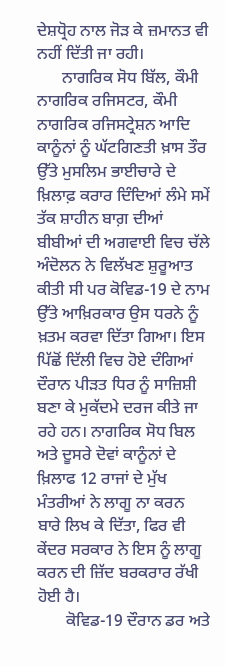ਦੇਸ਼ਧ੍ਰੋਹ ਨਾਲ ਜੋੜ ਕੇ ਜ਼ਮਾਨਤ ਵੀ ਨਹੀਂ ਦਿੱਤੀ ਜਾ ਰਹੀ।
      ਨਾਗਰਿਕ ਸੋਧ ਬਿੱਲ, ਕੌਮੀ ਨਾਗਰਿਕ ਰਜਿਸਟਰ, ਕੌਮੀ ਨਾਗਰਿਕ ਰਜਿਸਟ੍ਰੇਸ਼ਨ ਆਦਿ ਕਾਨੂੰਨਾਂ ਨੂੰ ਘੱਟਗਿਣਤੀ ਖ਼ਾਸ ਤੌਰ ਉੱਤੇ ਮੁਸਲਿਮ ਭਾਈਚਾਰੇ ਦੇ ਖ਼ਿਲਾਫ਼ ਕਰਾਰ ਦਿੰਦਿਆਂ ਲੰਮੇ ਸਮੇਂ ਤੱਕ ਸ਼ਾਹੀਨ ਬਾਗ਼ ਦੀਆਂ ਬੀਬੀਆਂ ਦੀ ਅਗਵਾਈ ਵਿਚ ਚੱਲੇ ਅੰਦੋਲਨ ਨੇ ਵਿਲੱਖਣ ਸ਼ੁਰੂਆਤ ਕੀਤੀ ਸੀ ਪਰ ਕੋਵਿਡ-19 ਦੇ ਨਾਮ ਉੱਤੇ ਆਖ਼ਿਰਕਾਰ ਉਸ ਧਰਨੇ ਨੂੰ ਖ਼ਤਮ ਕਰਵਾ ਦਿੱਤਾ ਗਿਆ। ਇਸ ਪਿੱਛੋਂ ਦਿੱਲੀ ਵਿਚ ਹੋਏ ਦੰਗਿਆਂ ਦੌਰਾਨ ਪੀੜਤ ਧਿਰ ਨੂੰ ਸਾਜ਼ਿਸ਼ੀ ਬਣਾ ਕੇ ਮੁਕੱਦਮੇ ਦਰਜ ਕੀਤੇ ਜਾ ਰਹੇ ਹਨ। ਨਾਗਰਿਕ ਸੋਧ ਬਿਲ ਅਤੇ ਦੂਸਰੇ ਦੋਵਾਂ ਕਾਨੂੰਨਾਂ ਦੇ ਖ਼ਿਲਾਫ 12 ਰਾਜਾਂ ਦੇ ਮੁੱਖ ਮੰਤਰੀਆਂ ਨੇ ਲਾਗੂ ਨਾ ਕਰਨ ਬਾਰੇ ਲਿਖ ਕੇ ਦਿੱਤਾ, ਫਿਰ ਵੀ ਕੇਂਦਰ ਸਰਕਾਰ ਨੇ ਇਸ ਨੂੰ ਲਾਗੂ ਕਰਨ ਦੀ ਜ਼ਿੱਦ ਬਰਕਰਾਰ ਰੱਖੀ ਹੋਈ ਹੈ।
       ਕੋਵਿਡ-19 ਦੌਰਾਨ ਡਰ ਅਤੇ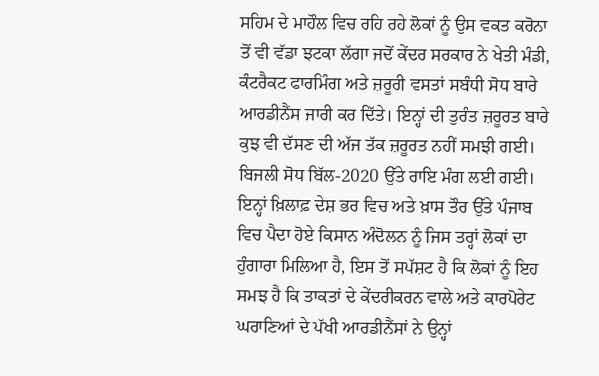ਸਹਿਮ ਦੇ ਮਾਹੌਲ ਵਿਚ ਰਹਿ ਰਹੇ ਲੋਕਾਂ ਨੂੰ ਉਸ ਵਕਤ ਕਰੋਨਾ ਤੋਂ ਵੀ ਵੱਡਾ ਝਟਕਾ ਲੱਗਾ ਜਦੋਂ ਕੇਂਦਰ ਸਰਕਾਰ ਨੇ ਖੇਤੀ ਮੰਡੀ, ਕੰਟਰੈਕਟ ਫਾਰਮਿੰਗ ਅਤੇ ਜ਼ਰੂਰੀ ਵਸਤਾਂ ਸਬੰਧੀ ਸੋਧ ਬਾਰੇ ਆਰਡੀਨੈਂਸ ਜਾਰੀ ਕਰ ਦਿੱਤੇ। ਇਨ੍ਹਾਂ ਦੀ ਤੁਰੰਤ ਜ਼ਰੂਰਤ ਬਾਰੇ ਕੁਝ ਵੀ ਦੱਸਣ ਦੀ ਅੱਜ ਤੱਕ ਜ਼ਰੂਰਤ ਨਹੀਂ ਸਮਝੀ ਗਈ। ਬਿਜਲੀ ਸੋਧ ਬਿੱਲ-2020 ਉੱਤੇ ਰਾਇ ਮੰਗ ਲਈ ਗਈ। ਇਨ੍ਹਾਂ ਖ਼ਿਲਾਫ਼ ਦੇਸ਼ ਭਰ ਵਿਚ ਅਤੇ ਖ਼ਾਸ ਤੌਰ ਉੱਤੇ ਪੰਜਾਬ ਵਿਚ ਪੈਦਾ ਹੋਏ ਕਿਸਾਨ ਅੰਦੋਲਨ ਨੂੰ ਜਿਸ ਤਰ੍ਹਾਂ ਲੋਕਾਂ ਦਾ ਹੁੰਗਾਰਾ ਮਿਲਿਆ ਹੈ, ਇਸ ਤੋਂ ਸਪੱਸ਼ਟ ਹੈ ਕਿ ਲੋਕਾਂ ਨੂੰ ਇਹ ਸਮਝ ਹੈ ਕਿ ਤਾਕਤਾਂ ਦੇ ਕੇਂਦਰੀਕਰਨ ਵਾਲੇ ਅਤੇ ਕਾਰਪੋਰੇਟ ਘਰਾਣਿਆਂ ਦੇ ਪੱਖੀ ਆਰਡੀਨੈਂਸਾਂ ਨੇ ਉਨ੍ਹਾਂ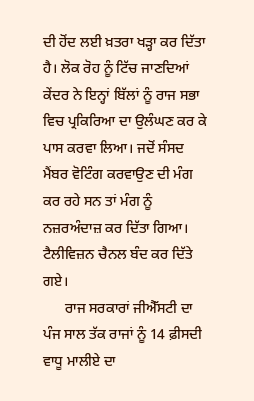ਦੀ ਹੋਂਦ ਲਈ ਖ਼ਤਰਾ ਖੜ੍ਹਾ ਕਰ ਦਿੱਤਾ ਹੈ। ਲੋਕ ਰੋਹ ਨੂੰ ਟਿੱਚ ਜਾਣਦਿਆਂ ਕੇਂਦਰ ਨੇ ਇਨ੍ਹਾਂ ਬਿੱਲਾਂ ਨੂੰ ਰਾਜ ਸਭਾ ਵਿਚ ਪ੍ਰਕਿਰਿਆ ਦਾ ਉਲੰਘਣ ਕਰ ਕੇ ਪਾਸ ਕਰਵਾ ਲਿਆ। ਜਦੋਂ ਸੰਸਦ ਮੈਂਬਰ ਵੋਟਿੰਗ ਕਰਵਾਉਣ ਦੀ ਮੰਗ ਕਰ ਰਹੇ ਸਨ ਤਾਂ ਮੰਗ ਨੂੰ ਨਜ਼ਰਅੰਦਾਜ਼ ਕਰ ਦਿੱਤਾ ਗਿਆ। ਟੈਲੀਵਿਜ਼ਨ ਚੈਨਲ ਬੰਦ ਕਰ ਦਿੱਤੇ ਗਏ।
      ਰਾਜ ਸਰਕਾਰਾਂ ਜੀਐੱਸਟੀ ਦਾ ਪੰਜ ਸਾਲ ਤੱਕ ਰਾਜਾਂ ਨੂੰ 14 ਫ਼ੀਸਦੀ ਵਾਧੂ ਮਾਲੀਏ ਦਾ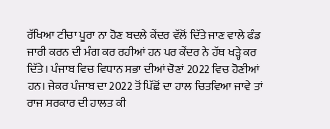ਰੱਖਿਆ ਟੀਚਾ ਪੂਰਾ ਨਾ ਹੋਣ ਬਦਲੇ ਕੇਂਦਰ ਵੱਲੋਂ ਦਿੱਤੇ ਜਾਣ ਵਾਲੇ ਫੰਡ ਜਾਰੀ ਕਰਨ ਦੀ ਮੰਗ ਕਰ ਰਹੀਆਂ ਹਨ ਪਰ ਕੇਂਦਰ ਨੇ ਹੱਥ ਖੜ੍ਹੇ ਕਰ ਦਿੱਤੇ। ਪੰਜਾਬ ਵਿਚ ਵਿਧਾਨ ਸਭਾ ਦੀਆਂ ਚੋਣਾਂ 2022 ਵਿਚ ਹੋਣੀਆਂ ਹਨ। ਜੇਕਰ ਪੰਜਾਬ ਦਾ 2022 ਤੋਂ ਪਿੱਛੋਂ ਦਾ ਹਾਲ ਚਿਤਵਿਆ ਜਾਵੇ ਤਾਂ ਰਾਜ ਸਰਕਾਰ ਦੀ ਹਾਲਤ ਕੀ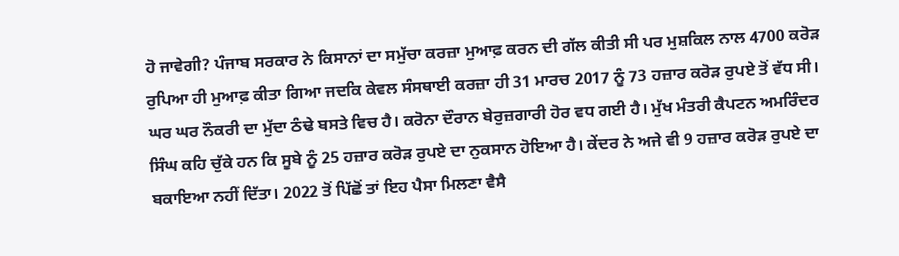ਹੋ ਜਾਵੇਗੀ? ਪੰਜਾਬ ਸਰਕਾਰ ਨੇ ਕਿਸਾਨਾਂ ਦਾ ਸਮੁੱਚਾ ਕਰਜ਼ਾ ਮੁਆਫ਼ ਕਰਨ ਦੀ ਗੱਲ ਕੀਤੀ ਸੀ ਪਰ ਮੁਸ਼ਕਿਲ ਨਾਲ 4700 ਕਰੋੜ ਰੁਪਿਆ ਹੀ ਮੁਆਫ਼ ਕੀਤਾ ਗਿਆ ਜਦਕਿ ਕੇਵਲ ਸੰਸਥਾਈ ਕਰਜ਼ਾ ਹੀ 31 ਮਾਰਚ 2017 ਨੂੰ 73 ਹਜ਼ਾਰ ਕਰੋੜ ਰੁਪਏ ਤੋਂ ਵੱਧ ਸੀ। ਘਰ ਘਰ ਨੌਕਰੀ ਦਾ ਮੁੱਦਾ ਠੰਢੇ ਬਸਤੇ ਵਿਚ ਹੈ। ਕਰੋਨਾ ਦੌਰਾਨ ਬੇਰੁਜ਼ਗਾਰੀ ਹੋਰ ਵਧ ਗਈ ਹੈ। ਮੁੱਖ ਮੰਤਰੀ ਕੈਪਟਨ ਅਮਰਿੰਦਰ ਸਿੰਘ ਕਹਿ ਚੁੱਕੇ ਹਨ ਕਿ ਸੂਬੇ ਨੂੰ 25 ਹਜ਼ਾਰ ਕਰੋੜ ਰੁਪਏ ਦਾ ਨੁਕਸਾਨ ਹੋਇਆ ਹੈ। ਕੇਂਦਰ ਨੇ ਅਜੇ ਵੀ 9 ਹਜ਼ਾਰ ਕਰੋੜ ਰੁਪਏ ਦਾ ਬਕਾਇਆ ਨਹੀਂ ਦਿੱਤਾ। 2022 ਤੋਂ ਪਿੱਛੋਂ ਤਾਂ ਇਹ ਪੈਸਾ ਮਿਲਣਾ ਵੈਸੈ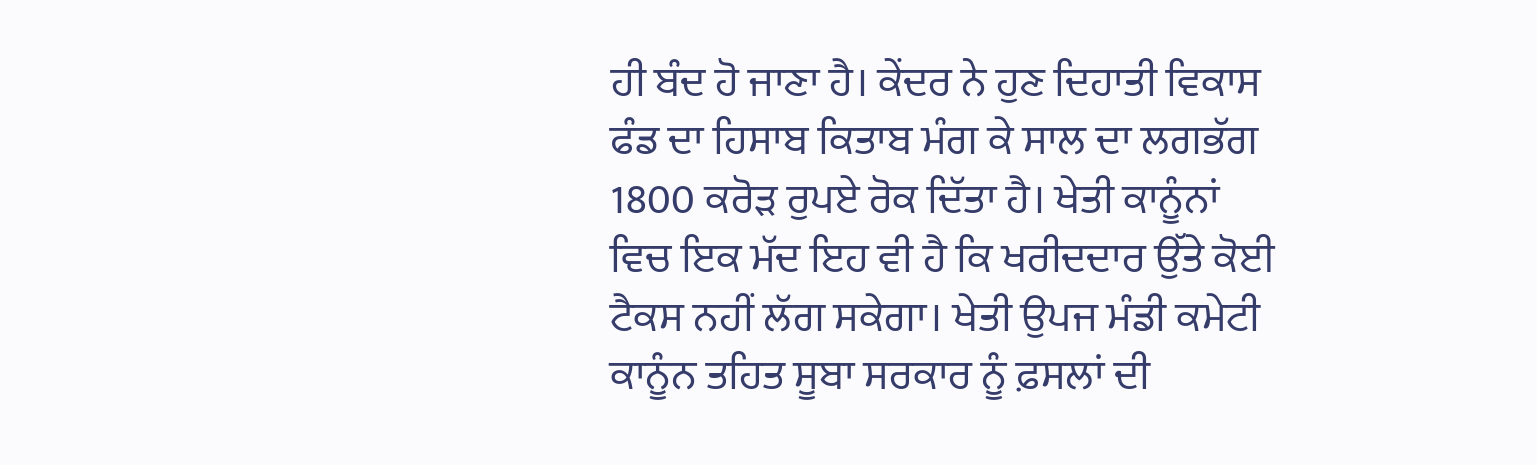ਹੀ ਬੰਦ ਹੋ ਜਾਣਾ ਹੈ। ਕੇਂਦਰ ਨੇ ਹੁਣ ਦਿਹਾਤੀ ਵਿਕਾਸ ਫੰਡ ਦਾ ਹਿਸਾਬ ਕਿਤਾਬ ਮੰਗ ਕੇ ਸਾਲ ਦਾ ਲਗਭੱਗ 1800 ਕਰੋੜ ਰੁਪਏ ਰੋਕ ਦਿੱਤਾ ਹੈ। ਖੇਤੀ ਕਾਨੂੰਨਾਂ ਵਿਚ ਇਕ ਮੱਦ ਇਹ ਵੀ ਹੈ ਕਿ ਖਰੀਦਦਾਰ ਉੱਤੇ ਕੋਈ ਟੈਕਸ ਨਹੀਂ ਲੱਗ ਸਕੇਗਾ। ਖੇਤੀ ਉਪਜ ਮੰਡੀ ਕਮੇਟੀ ਕਾਨੂੰਨ ਤਹਿਤ ਸੂਬਾ ਸਰਕਾਰ ਨੂੰ ਫ਼ਸਲਾਂ ਦੀ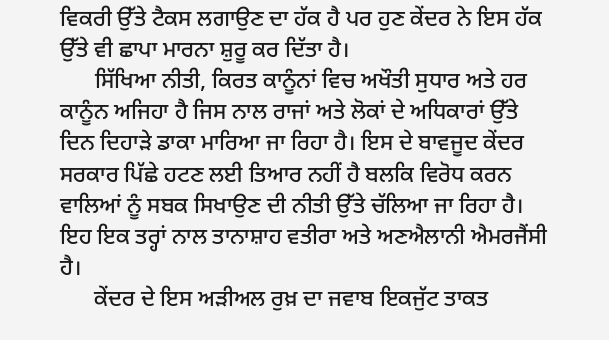ਵਿਕਰੀ ਉੱਤੇ ਟੈਕਸ ਲਗਾਉਣ ਦਾ ਹੱਕ ਹੈ ਪਰ ਹੁਣ ਕੇਂਦਰ ਨੇ ਇਸ ਹੱਕ ਉੱਤੇ ਵੀ ਛਾਪਾ ਮਾਰਨਾ ਸ਼ੁਰੂ ਕਰ ਦਿੱਤਾ ਹੈ।
      ਸਿੱਖਿਆ ਨੀਤੀ, ਕਿਰਤ ਕਾਨੂੰਨਾਂ ਵਿਚ ਅਖੌਤੀ ਸੁਧਾਰ ਅਤੇ ਹਰ ਕਾਨੂੰਨ ਅਜਿਹਾ ਹੈ ਜਿਸ ਨਾਲ ਰਾਜਾਂ ਅਤੇ ਲੋਕਾਂ ਦੇ ਅਧਿਕਾਰਾਂ ਉੱਤੇ ਦਿਨ ਦਿਹਾੜੇ ਡਾਕਾ ਮਾਰਿਆ ਜਾ ਰਿਹਾ ਹੈ। ਇਸ ਦੇ ਬਾਵਜੂਦ ਕੇਂਦਰ ਸਰਕਾਰ ਪਿੱਛੇ ਹਟਣ ਲਈ ਤਿਆਰ ਨਹੀਂ ਹੈ ਬਲਕਿ ਵਿਰੋਧ ਕਰਨ ਵਾਲਿਆਂ ਨੂੰ ਸਬਕ ਸਿਖਾਉਣ ਦੀ ਨੀਤੀ ਉੱਤੇ ਚੱਲਿਆ ਜਾ ਰਿਹਾ ਹੈ। ਇਹ ਇਕ ਤਰ੍ਹਾਂ ਨਾਲ ਤਾਨਾਸ਼ਾਹ ਵਤੀਰਾ ਅਤੇ ਅਣਐਲਾਨੀ ਐਮਰਜੈਂਸੀ ਹੈ।
      ਕੇਂਦਰ ਦੇ ਇਸ ਅੜੀਅਲ ਰੁਖ਼ ਦਾ ਜਵਾਬ ਇਕਜੁੱਟ ਤਾਕਤ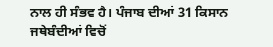ਨਾਲ ਹੀ ਸੰਭਵ ਹੈ। ਪੰਜਾਬ ਦੀਆਂ 31 ਕਿਸਾਨ ਜਥੇਬੰਦੀਆਂ ਵਿਚੋਂ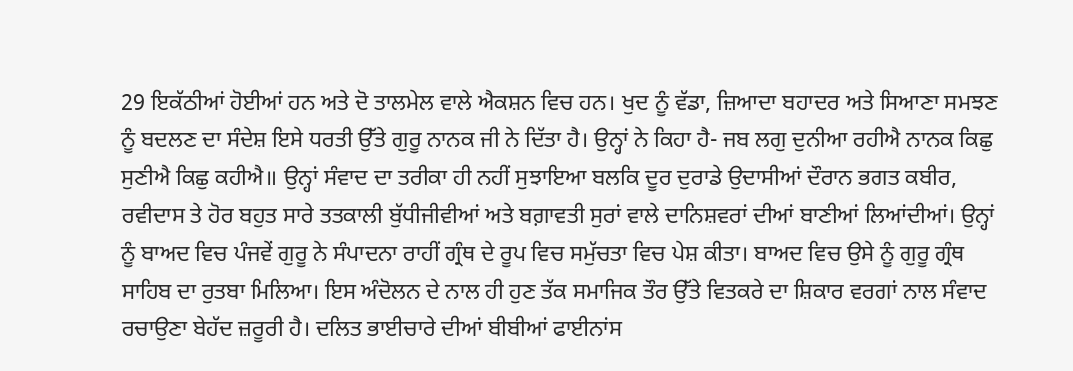29 ਇਕੱਠੀਆਂ ਹੋਈਆਂ ਹਨ ਅਤੇ ਦੋ ਤਾਲਮੇਲ ਵਾਲੇ ਐਕਸ਼ਨ ਵਿਚ ਹਨ। ਖੁਦ ਨੂੰ ਵੱਡਾ, ਜ਼ਿਆਦਾ ਬਹਾਦਰ ਅਤੇ ਸਿਆਣਾ ਸਮਝਣ ਨੂੰ ਬਦਲਣ ਦਾ ਸੰਦੇਸ਼ ਇਸੇ ਧਰਤੀ ਉੱਤੇ ਗੁਰੂ ਨਾਨਕ ਜੀ ਨੇ ਦਿੱਤਾ ਹੈ। ਉਨ੍ਹਾਂ ਨੇ ਕਿਹਾ ਹੈ- ਜਬ ਲਗੁ ਦੁਨੀਆ ਰਹੀਐ ਨਾਨਕ ਕਿਛੁ ਸੁਣੀਐ ਕਿਛੁ ਕਹੀਐ॥ ਉਨ੍ਹਾਂ ਸੰਵਾਦ ਦਾ ਤਰੀਕਾ ਹੀ ਨਹੀਂ ਸੁਝਾਇਆ ਬਲਕਿ ਦੂਰ ਦੁਰਾਡੇ ਉਦਾਸੀਆਂ ਦੌਰਾਨ ਭਗਤ ਕਬੀਰ, ਰਵੀਦਾਸ ਤੇ ਹੋਰ ਬਹੁਤ ਸਾਰੇ ਤਤਕਾਲੀ ਬੁੱਧੀਜੀਵੀਆਂ ਅਤੇ ਬਗ਼ਾਵਤੀ ਸੁਰਾਂ ਵਾਲੇ ਦਾਨਿਸ਼ਵਰਾਂ ਦੀਆਂ ਬਾਣੀਆਂ ਲਿਆਂਦੀਆਂ। ਉਨ੍ਹਾਂ ਨੂੰ ਬਾਅਦ ਵਿਚ ਪੰਜਵੇਂ ਗੁਰੂ ਨੇ ਸੰਪਾਦਨਾ ਰਾਹੀਂ ਗ੍ਰੰਥ ਦੇ ਰੂਪ ਵਿਚ ਸਮੁੱਚਤਾ ਵਿਚ ਪੇਸ਼ ਕੀਤਾ। ਬਾਅਦ ਵਿਚ ਉਸੇ ਨੂੰ ਗੁਰੂ ਗ੍ਰੰਥ ਸਾਹਿਬ ਦਾ ਰੁਤਬਾ ਮਿਲਿਆ। ਇਸ ਅੰਦੋਲਨ ਦੇ ਨਾਲ ਹੀ ਹੁਣ ਤੱਕ ਸਮਾਜਿਕ ਤੌਰ ਉੱਤੇ ਵਿਤਕਰੇ ਦਾ ਸ਼ਿਕਾਰ ਵਰਗਾਂ ਨਾਲ ਸੰਵਾਦ ਰਚਾਉਣਾ ਬੇਹੱਦ ਜ਼ਰੂਰੀ ਹੈ। ਦਲਿਤ ਭਾਈਚਾਰੇ ਦੀਆਂ ਬੀਬੀਆਂ ਫਾਈਨਾਂਸ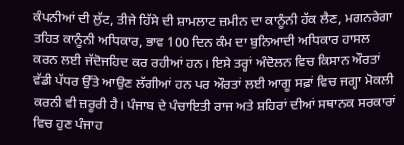ਕੰਪਨੀਆਂ ਦੀ ਲੁੱਟ, ਤੀਜੇ ਹਿੱਸੇ ਦੀ ਸ਼ਾਮਲਾਟ ਜ਼ਮੀਨ ਦਾ ਕਾਨੂੰਨੀ ਹੱਕ ਲੈਣ, ਮਗਨਰੇਗਾ ਤਹਿਤ ਕਾਨੂੰਨੀ ਅਧਿਕਾਰ, ਭਾਵ 100 ਦਿਨ ਕੰਮ ਦਾ ਬੁਨਿਆਦੀ ਅਧਿਕਾਰ ਹਾਸਲ ਕਰਨ ਲਈ ਜੱਦੋਜਹਿਦ ਕਰ ਰਹੀਆਂ ਹਨ। ਇਸੇ ਤਰ੍ਹਾਂ ਅੰਦੋਲਨ ਵਿਚ ਕਿਸਾਨ ਔਰਤਾਂ ਵੱਡੀ ਪੱਧਰ ਉੱਤੇ ਆਉਣ ਲੱਗੀਆਂ ਹਨ ਪਰ ਔਰਤਾਂ ਲਈ ਆਗੂ ਸਫ਼ਾਂ ਵਿਚ ਜਗ੍ਹਾ ਮੋਕਲੀ ਕਰਨੀ ਵੀ ਜ਼ਰੂਰੀ ਹੈ। ਪੰਜਾਬ ਦੇ ਪੰਚਾਇਤੀ ਰਾਜ ਅਤੇ ਸ਼ਹਿਰਾਂ ਦੀਆਂ ਸਥਾਨਕ ਸਰਕਾਰਾਂ ਵਿਚ ਹੁਣ ਪੰਜਾਹ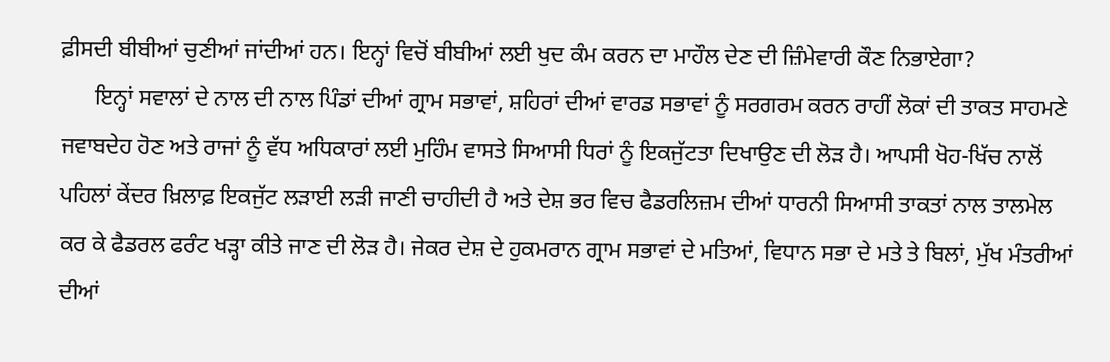ਫ਼ੀਸਦੀ ਬੀਬੀਆਂ ਚੁਣੀਆਂ ਜਾਂਦੀਆਂ ਹਨ। ਇਨ੍ਹਾਂ ਵਿਚੋਂ ਬੀਬੀਆਂ ਲਈ ਖੁਦ ਕੰਮ ਕਰਨ ਦਾ ਮਾਹੌਲ ਦੇਣ ਦੀ ਜ਼ਿੰਮੇਵਾਰੀ ਕੌਣ ਨਿਭਾਏਗਾ?
      ਇਨ੍ਹਾਂ ਸਵਾਲਾਂ ਦੇ ਨਾਲ ਦੀ ਨਾਲ ਪਿੰਡਾਂ ਦੀਆਂ ਗ੍ਰਾਮ ਸਭਾਵਾਂ, ਸ਼ਹਿਰਾਂ ਦੀਆਂ ਵਾਰਡ ਸਭਾਵਾਂ ਨੂੰ ਸਰਗਰਮ ਕਰਨ ਰਾਹੀਂ ਲੋਕਾਂ ਦੀ ਤਾਕਤ ਸਾਹਮਣੇ ਜਵਾਬਦੇਹ ਹੋਣ ਅਤੇ ਰਾਜਾਂ ਨੂੰ ਵੱਧ ਅਧਿਕਾਰਾਂ ਲਈ ਮੁਹਿੰਮ ਵਾਸਤੇ ਸਿਆਸੀ ਧਿਰਾਂ ਨੂੰ ਇਕਜੁੱਟਤਾ ਦਿਖਾਉਣ ਦੀ ਲੋੜ ਹੈ। ਆਪਸੀ ਖੋਹ-ਖਿੱਚ ਨਾਲੋਂ ਪਹਿਲਾਂ ਕੇਂਦਰ ਖ਼ਿਲਾਫ਼ ਇਕਜੁੱਟ ਲੜਾਈ ਲੜੀ ਜਾਣੀ ਚਾਹੀਦੀ ਹੈ ਅਤੇ ਦੇਸ਼ ਭਰ ਵਿਚ ਫੈਡਰਲਿਜ਼ਮ ਦੀਆਂ ਧਾਰਨੀ ਸਿਆਸੀ ਤਾਕਤਾਂ ਨਾਲ ਤਾਲਮੇਲ ਕਰ ਕੇ ਫੈਡਰਲ ਫਰੰਟ ਖੜ੍ਹਾ ਕੀਤੇ ਜਾਣ ਦੀ ਲੋੜ ਹੈ। ਜੇਕਰ ਦੇਸ਼ ਦੇ ਹੁਕਮਰਾਨ ਗ੍ਰਾਮ ਸਭਾਵਾਂ ਦੇ ਮਤਿਆਂ, ਵਿਧਾਨ ਸਭਾ ਦੇ ਮਤੇ ਤੇ ਬਿਲਾਂ, ਮੁੱਖ ਮੰਤਰੀਆਂ ਦੀਆਂ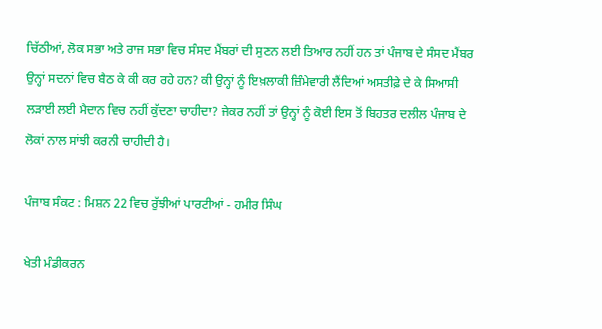ਚਿੱਠੀਆਂ, ਲੋਕ ਸਭਾ ਅਤੇ ਰਾਜ ਸਭਾ ਵਿਚ ਸੰਸਦ ਮੈਂਬਰਾਂ ਦੀ ਸੁਣਨ ਲਈ ਤਿਆਰ ਨਹੀਂ ਹਨ ਤਾਂ ਪੰਜਾਬ ਦੇ ਸੰਸਦ ਮੈਂਬਰ ਉਨ੍ਹਾਂ ਸਦਨਾਂ ਵਿਚ ਬੈਠ ਕੇ ਕੀ ਕਰ ਰਹੇ ਹਨ? ਕੀ ਉਨ੍ਹਾਂ ਨੂੰ ਇਖ਼ਲਾਕੀ ਜ਼ਿੰਮੇਵਾਰੀ ਲੈਂਦਿਆਂ ਅਸਤੀਫ਼ੇ ਦੇ ਕੇ ਸਿਆਸੀ ਲੜਾਈ ਲਈ ਮੈਦਾਨ ਵਿਚ ਨਹੀਂ ਕੁੱਦਣਾ ਚਾਹੀਦਾ? ਜੇਕਰ ਨਹੀਂ ਤਾਂ ਉਨ੍ਹਾਂ ਨੂੰ ਕੋਈ ਇਸ ਤੋਂ ਬਿਹਤਰ ਦਲੀਲ ਪੰਜਾਬ ਦੇ ਲੋਕਾਂ ਨਾਲ ਸਾਂਝੀ ਕਰਨੀ ਚਾਹੀਦੀ ਹੈ।

ਪੰਜਾਬ ਸੰਕਟ : ਮਿਸ਼ਨ 22 ਵਿਚ ਰੁੱਝੀਆਂ ਪਾਰਟੀਆਂ - ਹਮੀਰ ਸਿੰਘ

ਖੇਤੀ ਮੰਡੀਕਰਨ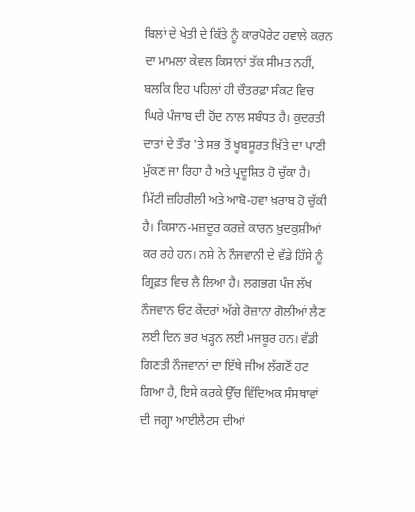ਬਿਲਾਂ ਦੇ ਖੇਤੀ ਦੇ ਕਿੱਤੇ ਨੂੰ ਕਾਰਪੋਰੇਟ ਹਵਾਲੇ ਕਰਨ ਦਾ ਮਾਮਲਾ ਕੇਵਲ ਕਿਸਾਨਾਂ ਤੱਕ ਸੀਮਤ ਨਹੀਂ, ਬਲਕਿ ਇਹ ਪਹਿਲਾਂ ਹੀ ਚੌਤਰਫ਼ਾ ਸੰਕਟ ਵਿਚ ਘਿਰੇ ਪੰਜਾਬ ਦੀ ਹੋਂਦ ਨਾਲ ਸਬੰਧਤ ਹੈ। ਕੁਦਰਤੀ ਦਾਤਾਂ ਦੇ ਤੌਰ 'ਤੇ ਸਭ ਤੋਂ ਖੂਬਸੂਰਤ ਖ਼ਿੱਤੇ ਦਾ ਪਾਣੀ ਮੁੱਕਣ ਜਾ ਰਿਹਾ ਹੈ ਅਤੇ ਪ੍ਰਦੂਸ਼ਿਤ ਹੋ ਚੁੱਕਾ ਹੈ। ਮਿੱਟੀ ਜ਼ਹਿਰੀਲੀ ਅਤੇ ਆਬੋ-ਹਵਾ ਖ਼ਰਾਬ ਹੋ ਚੁੱਕੀ ਹੈ। ਕਿਸਾਨ-ਮਜ਼ਦੂਰ ਕਰਜ਼ੇ ਕਾਰਨ ਖ਼ੁਦਕੁਸ਼ੀਆਂ ਕਰ ਰਹੇ ਹਨ। ਨਸ਼ੇ ਨੇ ਨੌਜਵਾਨੀ ਦੇ ਵੱਡੇ ਹਿੱਸੇ ਨੂੰ ਗ੍ਰਿਫ਼ਤ ਵਿਚ ਲੈ ਲਿਆ ਹੈ। ਲਗਭਗ ਪੰਜ ਲੱਖ ਨੌਜਵਾਨ ਓਟ ਕੇਂਦਰਾਂ ਅੱਗੇ ਰੋਜ਼ਾਨਾ ਗੋਲੀਆਂ ਲੈਣ ਲਈ ਦਿਨ ਭਰ ਖੜ੍ਹਨ ਲਈ ਮਜਬੂਰ ਹਨ। ਵੱਡੀ ਗਿਣਤੀ ਨੌਜਵਾਨਾਂ ਦਾ ਇੱਥੇ ਜੀਅ ਲੱਗਣੋਂ ਹਟ ਗਿਆ ਹੈ, ਇਸੇ ਕਰਕੇ ਉੱਚ ਵਿੱਦਿਅਕ ਸੰਸਥਾਵਾਂ ਦੀ ਜਗ੍ਹਾ ਆਈਲੈਟਸ ਦੀਆਂ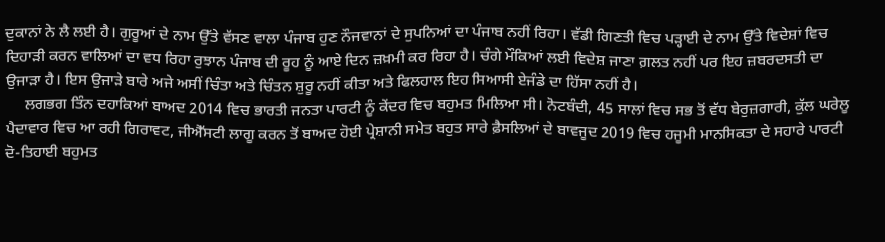ਦੁਕਾਨਾਂ ਨੇ ਲੈ ਲਈ ਹੈ। ਗੁਰੂਆਂ ਦੇ ਨਾਮ ਉੱਤੇ ਵੱਸਣ ਵਾਲਾ ਪੰਜਾਬ ਹੁਣ ਨੌਜਵਾਨਾਂ ਦੇ ਸੁਪਨਿਆਂ ਦਾ ਪੰਜਾਬ ਨਹੀਂ ਰਿਹਾ। ਵੱਡੀ ਗਿਣਤੀ ਵਿਚ ਪੜ੍ਹਾਈ ਦੇ ਨਾਮ ਉੱਤੇ ਵਿਦੇਸ਼ਾਂ ਵਿਚ ਦਿਹਾੜੀ ਕਰਨ ਵਾਲਿਆਂ ਦਾ ਵਧ ਰਿਹਾ ਰੁਝਾਨ ਪੰਜਾਬ ਦੀ ਰੂਹ ਨੂੰ ਆਏ ਦਿਨ ਜ਼ਖ਼ਮੀ ਕਰ ਰਿਹਾ ਹੈ। ਚੰਗੇ ਮੌਕਿਆਂ ਲਈ ਵਿਦੇਸ਼ ਜਾਣਾ ਗ਼ਲਤ ਨਹੀਂ ਪਰ ਇਹ ਜ਼ਬਰਦਸਤੀ ਦਾ ਉਜਾੜਾ ਹੈ। ਇਸ ਉਜਾੜੇ ਬਾਰੇ ਅਜੇ ਅਸੀਂ ਚਿੰਤਾ ਅਤੇ ਚਿੰਤਨ ਸ਼ੁਰੂ ਨਹੀਂ ਕੀਤਾ ਅਤੇ ਫਿਲਹਾਲ ਇਹ ਸਿਆਸੀ ਏਜੰਡੇ ਦਾ ਹਿੱਸਾ ਨਹੀਂ ਹੈ।
     ਲਗਭਗ ਤਿੰਨ ਦਹਾਕਿਆਂ ਬਾਅਦ 2014 ਵਿਚ ਭਾਰਤੀ ਜਨਤਾ ਪਾਰਟੀ ਨੂੰ ਕੇਂਦਰ ਵਿਚ ਬਹੁਮਤ ਮਿਲਿਆ ਸੀ। ਨੋਟਬੰਦੀ, 45 ਸਾਲਾਂ ਵਿਚ ਸਭ ਤੋਂ ਵੱਧ ਬੇਰੁਜ਼ਗਾਰੀ, ਕੁੱਲ ਘਰੇਲੂ ਪੈਦਾਵਾਰ ਵਿਚ ਆ ਰਹੀ ਗਿਰਾਵਟ, ਜੀਐੱਸਟੀ ਲਾਗੂ ਕਰਨ ਤੋਂ ਬਾਅਦ ਹੋਈ ਪ੍ਰੇਸ਼ਾਨੀ ਸਮੇਤ ਬਹੁਤ ਸਾਰੇ ਫ਼ੈਸਲਿਆਂ ਦੇ ਬਾਵਜੂਦ 2019 ਵਿਚ ਹਜੂਮੀ ਮਾਨਸਿਕਤਾ ਦੇ ਸਹਾਰੇ ਪਾਰਟੀ ਦੋ-ਤਿਹਾਈ ਬਹੁਮਤ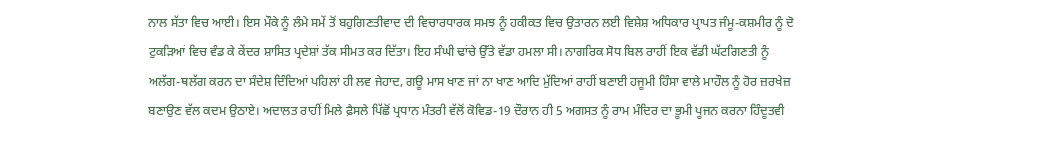ਨਾਲ ਸੱਤਾ ਵਿਚ ਆਈ। ਇਸ ਮੌਕੇ ਨੂੰ ਲੰਮੇ ਸਮੇਂ ਤੋਂ ਬਹੁਗਿਣਤੀਵਾਦ ਦੀ ਵਿਚਾਰਧਾਰਕ ਸਮਝ ਨੂੰ ਹਕੀਕਤ ਵਿਚ ਉਤਾਰਨ ਲਈ ਵਿਸ਼ੇਸ਼ ਅਧਿਕਾਰ ਪ੍ਰਾਪਤ ਜੰਮੂ-ਕਸ਼ਮੀਰ ਨੂੰ ਦੋ ਟੁਕੜਿਆਂ ਵਿਚ ਵੰਡ ਕੇ ਕੇਂਦਰ ਸ਼ਾਸਿਤ ਪ੍ਰਦੇਸ਼ਾਂ ਤੱਕ ਸੀਮਤ ਕਰ ਦਿੱਤਾ। ਇਹ ਸੰਘੀ ਢਾਂਚੇ ਉੱਤੇ ਵੱਡਾ ਹਮਲਾ ਸੀ। ਨਾਗਰਿਕ ਸੋਧ ਬਿਲ ਰਾਹੀਂ ਇਕ ਵੱਡੀ ਘੱਟਗਿਣਤੀ ਨੂੰ ਅਲੱਗ-ਥਲੱਗ ਕਰਨ ਦਾ ਸੰਦੇਸ਼ ਦਿੰਦਿਆਂ ਪਹਿਲਾਂ ਹੀ ਲਵ ਜੇਹਾਦ, ਗਊ ਮਾਸ ਖਾਣ ਜਾਂ ਨਾ ਖਾਣ ਆਦਿ ਮੁੱਦਿਆਂ ਰਾਹੀਂ ਬਣਾਈ ਹਜੂਮੀ ਹਿੰਸਾ ਵਾਲੇ ਮਾਹੌਲ ਨੂੰ ਹੋਰ ਜ਼ਰਖੇਜ਼ ਬਣਾਉਣ ਵੱਲ ਕਦਮ ਉਠਾਏ। ਅਦਾਲਤ ਰਾਹੀਂ ਮਿਲੇ ਫ਼ੈਸਲੇ ਪਿੱਛੋਂ ਪ੍ਰਧਾਨ ਮੰਤਰੀ ਵੱਲੋਂ ਕੋਵਿਡ-19 ਦੌਰਾਨ ਹੀ 5 ਅਗਸਤ ਨੂੰ ਰਾਮ ਮੰਦਿਰ ਦਾ ਭੂਮੀ ਪੂਜਨ ਕਰਨਾ ਹਿੰਦੂਤਵੀ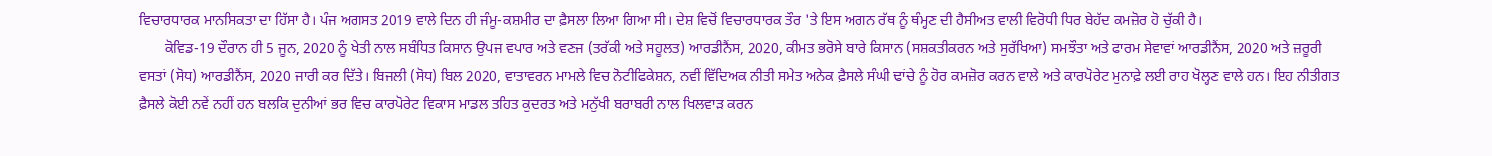ਵਿਚਾਰਧਾਰਕ ਮਾਨਸਿਕਤਾ ਦਾ ਹਿੱਸਾ ਹੈ। ਪੰਜ ਅਗਸਤ 2019 ਵਾਲੇ ਦਿਨ ਹੀ ਜੰਮੂ-ਕਸ਼ਮੀਰ ਦਾ ਫ਼ੈਸਲਾ ਲਿਆ ਗਿਆ ਸੀ। ਦੇਸ਼ ਵਿਚੋਂ ਵਿਚਾਰਧਾਰਕ ਤੌਰ 'ਤੇ ਇਸ ਅਗਨ ਰੱਥ ਨੂੰ ਥੰਮ੍ਹਣ ਦੀ ਹੈਸੀਅਤ ਵਾਲੀ ਵਿਰੋਧੀ ਧਿਰ ਬੇਹੱਦ ਕਮਜ਼ੋਰ ਹੋ ਚੁੱਕੀ ਹੈ।
       ਕੋਵਿਡ-19 ਦੌਰਾਨ ਹੀ 5 ਜੂਨ, 2020 ਨੂੰ ਖੇਤੀ ਨਾਲ ਸਬੰਧਿਤ ਕਿਸਾਨ ਉਪਜ ਵਪਾਰ ਅਤੇ ਵਣਜ (ਤਰੱਕੀ ਅਤੇ ਸਹੂਲਤ) ਆਰਡੀਨੈਂਸ, 2020, ਕੀਮਤ ਭਰੋਸੇ ਬਾਰੇ ਕਿਸਾਨ (ਸਸ਼ਕਤੀਕਰਨ ਅਤੇ ਸੁਰੱਖਿਆ) ਸਮਝੌਤਾ ਅਤੇ ਫਾਰਮ ਸੇਵਾਵਾਂ ਆਰਡੀਨੈਂਸ, 2020 ਅਤੇ ਜ਼ਰੂਰੀ ਵਸਤਾਂ (ਸੋਧ) ਆਰਡੀਨੈਂਸ, 2020 ਜਾਰੀ ਕਰ ਦਿੱਤੇ। ਬਿਜਲੀ (ਸੋਧ) ਬਿਲ 2020, ਵਾਤਾਵਰਨ ਮਾਮਲੇ ਵਿਚ ਨੋਟੀਫਿਕੇਸ਼ਨ, ਨਵੀਂ ਵਿੱਦਿਅਕ ਨੀਤੀ ਸਮੇਤ ਅਨੇਕ ਫ਼ੈਸਲੇ ਸੰਘੀ ਢਾਂਚੇ ਨੂੰ ਹੋਰ ਕਮਜ਼ੋਰ ਕਰਨ ਵਾਲੇ ਅਤੇ ਕਾਰਪੋਰੇਟ ਮੁਨਾਫ਼ੇ ਲਈ ਰਾਹ ਖੋਲ੍ਹਣ ਵਾਲੇ ਹਨ। ਇਹ ਨੀਤੀਗਤ ਫ਼ੈਸਲੇ ਕੋਈ ਨਵੇਂ ਨਹੀਂ ਹਨ ਬਲਕਿ ਦੁਨੀਆਂ ਭਰ ਵਿਚ ਕਾਰਪੋਰੇਟ ਵਿਕਾਸ ਮਾਡਲ ਤਹਿਤ ਕੁਦਰਤ ਅਤੇ ਮਨੁੱਖੀ ਬਰਾਬਰੀ ਨਾਲ ਖਿਲਵਾੜ ਕਰਨ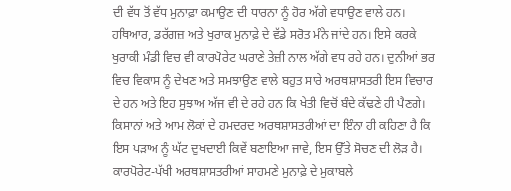ਦੀ ਵੱਧ ਤੋਂ ਵੱਧ ਮੁਨਾਫ਼ਾ ਕਮਾਉਣ ਦੀ ਧਾਰਨਾ ਨੂੰ ਹੋਰ ਅੱਗੇ ਵਧਾਉਣ ਵਾਲੇ ਹਨ। ਹਥਿਆਰ, ਡਰੱਗਜ਼ ਅਤੇ ਖੁਰਾਕ ਮੁਨਾਫ਼ੇ ਦੇ ਵੱਡੇ ਸਰੋਤ ਮੰਨੇ ਜਾਂਦੇ ਹਨ। ਇਸੇ ਕਰਕੇ ਖੁਰਾਕੀ ਮੰਡੀ ਵਿਚ ਵੀ ਕਾਰਪੋਰੇਟ ਘਰਾਣੇ ਤੇਜ਼ੀ ਨਾਲ ਅੱਗੇ ਵਧ ਰਹੇ ਹਨ। ਦੁਨੀਆਂ ਭਰ ਵਿਚ ਵਿਕਾਸ ਨੂੰ ਦੇਖਣ ਅਤੇ ਸਮਝਾਉਣ ਵਾਲੇ ਬਹੁਤ ਸਾਰੇ ਅਰਥਸ਼ਾਸਤਰੀ ਇਸ ਵਿਚਾਰ ਦੇ ਹਨ ਅਤੇ ਇਹ ਸੁਝਾਅ ਅੱਜ ਵੀ ਦੇ ਰਹੇ ਹਨ ਕਿ ਖੇਤੀ ਵਿਚੋਂ ਬੰਦੇ ਕੱਢਣੇ ਹੀ ਪੈਣਗੇ। ਕਿਸਾਨਾਂ ਅਤੇ ਆਮ ਲੋਕਾਂ ਦੇ ਹਮਦਰਦ ਅਰਥਸ਼ਾਸਤਰੀਆਂ ਦਾ ਇੰਨਾ ਹੀ ਕਹਿਣਾ ਹੈ ਕਿ ਇਸ ਪੜਾਅ ਨੂੰ ਘੱਟ ਦੁਖਦਾਈ ਕਿਵੇਂ ਬਣਾਇਆ ਜਾਵੇ, ਇਸ ਉੱਤੇ ਸੋਚਣ ਦੀ ਲੋੜ ਹੈ। ਕਾਰਪੋਰੇਟ-ਪੱਖੀ ਅਰਥਸ਼ਾਸਤਰੀਆਂ ਸਾਹਮਣੇ ਮੁਨਾਫ਼ੇ ਦੇ ਮੁਕਾਬਲੇ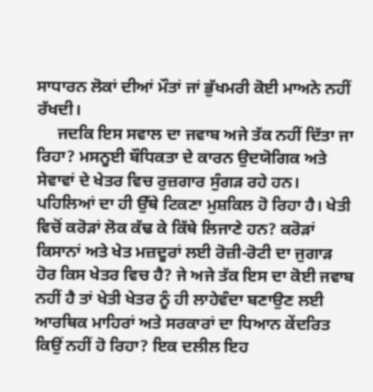ਸਾਧਾਰਨ ਲੋਕਾਂ ਦੀਆਂ ਮੌਤਾਂ ਜਾਂ ਭੁੱਖਮਰੀ ਕੋਈ ਮਾਅਨੇ ਨਹੀਂ ਰੱਖਦੀ।
     ਜਦਕਿ ਇਸ ਸਵਾਲ ਦਾ ਜਵਾਬ ਅਜੇ ਤੱਕ ਨਹੀਂ ਦਿੱਤਾ ਜਾ ਰਿਹਾ? ਮਸਨੂਈ ਬੌਧਿਕਤਾ ਦੇ ਕਾਰਨ ਉਦਯੋਗਿਕ ਅਤੇ ਸੇਵਾਵਾਂ ਦੇ ਖੇਤਰ ਵਿਚ ਰੁਜ਼ਗਾਰ ਸੁੰਗੜ ਰਹੇ ਹਨ। ਪਹਿਲਿਆਂ ਦਾ ਹੀ ਉੱਥੇ ਟਿਕਣਾ ਮੁਸ਼ਕਿਲ ਹੋ ਰਿਹਾ ਹੈ। ਖੇਤੀ ਵਿਚੋਂ ਕਰੋੜਾਂ ਲੋਕ ਕੱਢ ਕੇ ਕਿੱਥੇ ਲਿਜਾਣੇ ਹਨ? ਕਰੋੜਾਂ ਕਿਸਾਨਾਂ ਅਤੇ ਖੇਤ ਮਜ਼ਦੂਰਾਂ ਲਈ ਰੋਜ਼ੀ-ਰੋਟੀ ਦਾ ਜੁਗਾੜ ਹੋਰ ਕਿਸ ਖੇਤਰ ਵਿਚ ਹੈ? ਜੇ ਅਜੇ ਤੱਕ ਇਸ ਦਾ ਕੋਈ ਜਵਾਬ ਨਹੀਂ ਹੈ ਤਾਂ ਖੇਤੀ ਖੇਤਰ ਨੂੰ ਹੀ ਲਾਹੇਵੰਦਾ ਬਣਾਉਣ ਲਈ ਆਰਥਿਕ ਮਾਹਿਰਾਂ ਅਤੇ ਸਰਕਾਰਾਂ ਦਾ ਧਿਆਨ ਕੇਂਦਰਿਤ ਕਿਉਂ ਨਹੀਂ ਹੋ ਰਿਹਾ? ਇਕ ਦਲੀਲ ਇਹ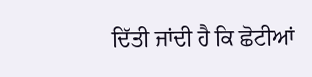ਦਿੱਤੀ ਜਾਂਦੀ ਹੈ ਕਿ ਛੋਟੀਆਂ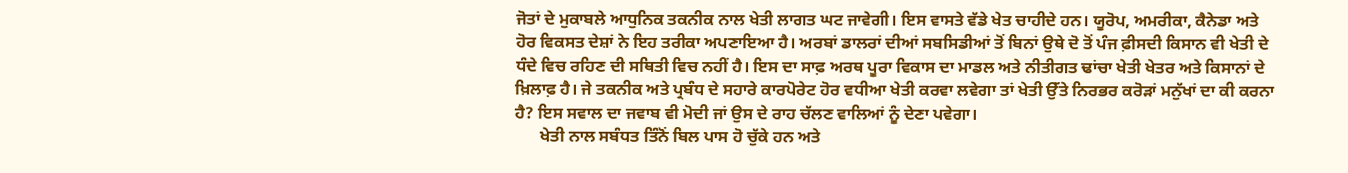ਜੋਤਾਂ ਦੇ ਮੁਕਾਬਲੇ ਆਧੁਨਿਕ ਤਕਨੀਕ ਨਾਲ ਖੇਤੀ ਲਾਗਤ ਘਟ ਜਾਵੇਗੀ। ਇਸ ਵਾਸਤੇ ਵੱਡੇ ਖੇਤ ਚਾਹੀਦੇ ਹਨ। ਯੂਰੋਪ, ਅਮਰੀਕਾ, ਕੈਨੇਡਾ ਅਤੇ ਹੋਰ ਵਿਕਸਤ ਦੇਸ਼ਾਂ ਨੇ ਇਹ ਤਰੀਕਾ ਅਪਣਾਇਆ ਹੈ। ਅਰਬਾਂ ਡਾਲਰਾਂ ਦੀਆਂ ਸਬਸਿਡੀਆਂ ਤੋਂ ਬਿਨਾਂ ਉਥੇ ਦੋ ਤੋਂ ਪੰਜ ਫ਼ੀਸਦੀ ਕਿਸਾਨ ਵੀ ਖੇਤੀ ਦੇ ਧੰਦੇ ਵਿਚ ਰਹਿਣ ਦੀ ਸਥਿਤੀ ਵਿਚ ਨਹੀਂ ਹੈ। ਇਸ ਦਾ ਸਾਫ਼ ਅਰਥ ਪੂਰਾ ਵਿਕਾਸ ਦਾ ਮਾਡਲ ਅਤੇ ਨੀਤੀਗਤ ਢਾਂਚਾ ਖੇਤੀ ਖੇਤਰ ਅਤੇ ਕਿਸਾਨਾਂ ਦੇ ਖ਼ਿਲਾਫ਼ ਹੈ। ਜੇ ਤਕਨੀਕ ਅਤੇ ਪ੍ਰਬੰਧ ਦੇ ਸਹਾਰੇ ਕਾਰਪੋਰੇਟ ਹੋਰ ਵਧੀਆ ਖੇਤੀ ਕਰਵਾ ਲਵੇਗਾ ਤਾਂ ਖੇਤੀ ਉੱਤੇ ਨਿਰਭਰ ਕਰੋੜਾਂ ਮਨੁੱਖਾਂ ਦਾ ਕੀ ਕਰਨਾ ਹੈ? ਇਸ ਸਵਾਲ ਦਾ ਜਵਾਬ ਵੀ ਮੋਦੀ ਜਾਂ ਉਸ ਦੇ ਰਾਹ ਚੱਲਣ ਵਾਲਿਆਂ ਨੂੰ ਦੇਣਾ ਪਵੇਗਾ।
      ਖੇਤੀ ਨਾਲ ਸਬੰਧਤ ਤਿੰਨੋਂ ਬਿਲ ਪਾਸ ਹੋ ਚੁੱਕੇ ਹਨ ਅਤੇ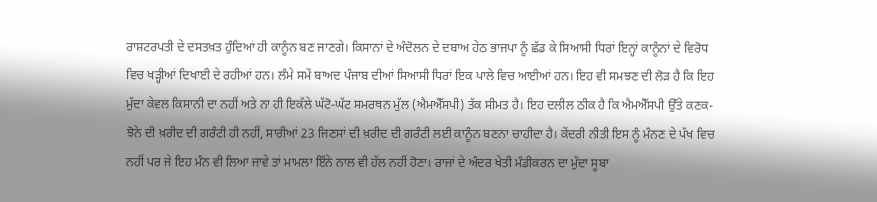ਰਾਸ਼ਟਰਪਤੀ ਦੇ ਦਸਤਖ਼ਤ ਹੁੰਦਿਆਂ ਹੀ ਕਾਨੂੰਨ ਬਣ ਜਾਣਗੇ। ਕਿਸਾਨਾਂ ਦੇ ਅੰਦੋਲਨ ਦੇ ਦਬਾਅ ਹੇਠ ਭਾਜਪਾ ਨੂੰ ਛੱਡ ਕੇ ਸਿਆਸੀ ਧਿਰਾਂ ਇਨ੍ਹਾਂ ਕਾਨੂੰਨਾਂ ਦੇ ਵਿਰੋਧ ਵਿਚ ਖੜ੍ਹੀਆਂ ਦਿਖਾਈ ਦੇ ਰਹੀਆਂ ਹਨ। ਲੰਮੇ ਸਮੇਂ ਬਾਅਦ ਪੰਜਾਬ ਦੀਆਂ ਸਿਆਸੀ ਧਿਰਾਂ ਇਕ ਪਾਲੇ ਵਿਚ ਆਈਆਂ ਹਨ। ਇਹ ਵੀ ਸਮਝਣ ਦੀ ਲੋੜ ਹੈ ਕਿ ਇਹ ਮੁੱਦਾ ਕੇਵਲ ਕਿਸਾਨੀ ਦਾ ਨਹੀਂ ਅਤੇ ਨਾ ਹੀ ਇਕੱਲੇ ਘੱਟੋ-ਘੱਟ ਸਮਰਥਨ ਮੁੱਲ (ਐਮਐੱਸਪੀ) ਤੱਕ ਸੀਮਤ ਹੈ। ਇਹ ਦਲੀਲ ਠੀਕ ਹੈ ਕਿ ਐਮਐੱਸਪੀ ਉੱਤੇ ਕਣਕ-ਝੋਨੇ ਦੀ ਖ਼ਰੀਦ ਦੀ ਗਰੰਟੀ ਹੀ ਨਹੀਂ, ਸਾਰੀਆਂ 23 ਜਿਣਸਾਂ ਦੀ ਖ਼ਰੀਦ ਦੀ ਗਰੰਟੀ ਲਈ ਕਾਨੂੰਨ ਬਣਨਾ ਚਾਹੀਦਾ ਹੈ। ਕੇਂਦਰੀ ਨੀਤੀ ਇਸ ਨੂੰ ਮੰਨਣ ਦੇ ਪੱਖ ਵਿਚ ਨਹੀਂ ਪਰ ਜੇ ਇਹ ਮੰਨ ਵੀ ਲਿਆ ਜਾਵੇ ਤਾਂ ਮਾਮਲਾ ਇੰਨੇ ਨਾਲ ਵੀ ਹੱਲ ਨਹੀਂ ਹੋਣਾ। ਰਾਜਾਂ ਦੇ ਅੰਦਰ ਖੇਤੀ ਮੰਡੀਕਰਨ ਦਾ ਮੁੱਦਾ ਸੂਬਾ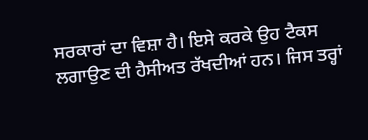ਸਰਕਾਰਾਂ ਦਾ ਵਿਸ਼ਾ ਹੈ। ਇਸੇ ਕਰਕੇ ਉਹ ਟੈਕਸ ਲਗਾਉਣ ਦੀ ਹੈਸੀਅਤ ਰੱਖਦੀਆਂ ਹਨ। ਜਿਸ ਤਰ੍ਹਾਂ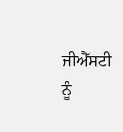ਜੀਐੱਸਟੀ ਨੂੰ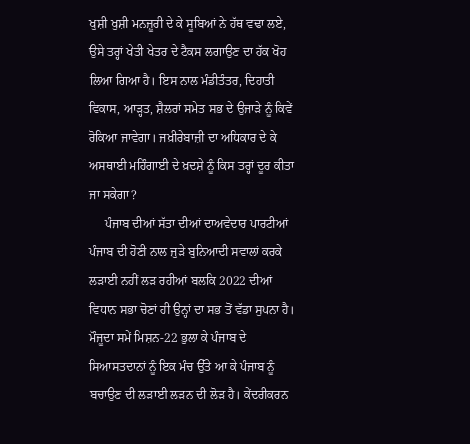ਖੁਸ਼ੀ ਖੁਸ਼ੀ ਮਨਜ਼ੂਰੀ ਦੇ ਕੇ ਸੂਬਿਆਂ ਨੇ ਹੱਥ ਵਢਾ ਲਏ, ਉਸੇ ਤਰ੍ਹਾਂ ਖੇਤੀ ਖੇਤਰ ਦੇ ਟੈਕਸ ਲਗਾਉਣ ਦਾ ਹੱਕ ਖੋਹ ਲਿਆ ਗਿਆ ਹੈ। ਇਸ ਨਾਲ ਮੰਡੀਤੰਤਰ, ਦਿਹਾਤੀ ਵਿਕਾਸ, ਆੜ੍ਹਤ, ਸ਼ੈਲਰਾਂ ਸਮੇਤ ਸਭ ਦੇ ਉਜਾੜੇ ਨੂੰ ਕਿਵੇਂ ਰੋਕਿਆ ਜਾਵੇਗਾ। ਜਖ਼ੀਰੇਬਾਜ਼ੀ ਦਾ ਅਧਿਕਾਰ ਦੇ ਕੇ ਅਸਥਾਈ ਮਹਿੰਗਾਈ ਦੇ ਖ਼ਦਸ਼ੇ ਨੂੰ ਕਿਸ ਤਰ੍ਹਾਂ ਦੂਰ ਕੀਤਾ ਜਾ ਸਕੇਗਾ?
     ਪੰਜਾਬ ਦੀਆਂ ਸੱਤਾ ਦੀਆਂ ਦਾਅਵੇਦਾਰ ਪਾਰਟੀਆਂ ਪੰਜਾਬ ਦੀ ਹੋਣੀ ਨਾਲ ਜੁੜੇ ਬੁਨਿਆਦੀ ਸਵਾਲਾਂ ਕਰਕੇ ਲੜਾਈ ਨਹੀਂ ਲੜ ਰਹੀਆਂ ਬਲਕਿ 2022 ਦੀਆਂ ਵਿਧਾਨ ਸਭਾ ਚੋਣਾਂ ਹੀ ਉਨ੍ਹਾਂ ਦਾ ਸਭ ਤੋਂ ਵੱਡਾ ਸੁਪਨਾ ਹੈ। ਮੌਜੂਦਾ ਸਮੇਂ ਮਿਸ਼ਨ-22 ਭੁਲਾ ਕੇ ਪੰਜਾਬ ਦੇ ਸਿਆਸਤਦਾਨਾਂ ਨੂੰ ਇਕ ਮੰਚ ਉੱਤੇ ਆ ਕੇ ਪੰਜਾਬ ਨੂੰ ਬਚਾਉਣ ਦੀ ਲੜਾਈ ਲੜਨ ਦੀ ਲੋੜ ਹੈ। ਕੇਂਦਰੀਕਰਨ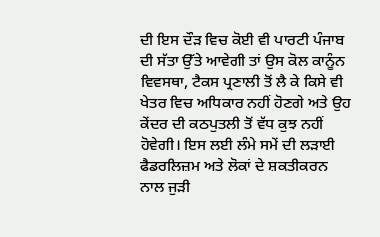ਦੀ ਇਸ ਦੌੜ ਵਿਚ ਕੋਈ ਵੀ ਪਾਰਟੀ ਪੰਜਾਬ ਦੀ ਸੱਤਾ ਉੱਤੇ ਆਵੇਗੀ ਤਾਂ ਉਸ ਕੋਲ ਕਾਨੂੰਨ ਵਿਵਸਥਾ, ਟੈਕਸ ਪ੍ਰਣਾਲੀ ਤੋਂ ਲੈ ਕੇ ਕਿਸੇ ਵੀ ਖੇਤਰ ਵਿਚ ਅਧਿਕਾਰ ਨਹੀਂ ਹੋਣਗੇ ਅਤੇ ਉਹ ਕੇਂਦਰ ਦੀ ਕਠਪੁਤਲੀ ਤੋਂ ਵੱਧ ਕੁਝ ਨਹੀਂ ਹੋਵੇਗੀ। ਇਸ ਲਈ ਲੰਮੇ ਸਮੇਂ ਦੀ ਲੜਾਈ ਫੈਡਰਲਿਜ਼ਮ ਅਤੇ ਲੋਕਾਂ ਦੇ ਸ਼ਕਤੀਕਰਨ ਨਾਲ ਜੁੜੀ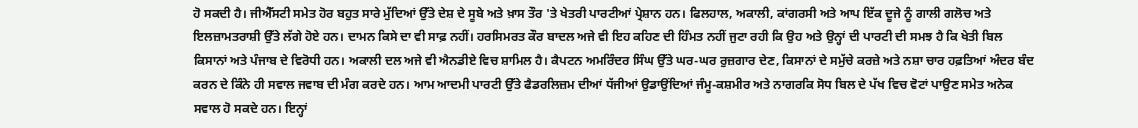ਹੋ ਸਕਦੀ ਹੈ। ਜੀਐੱਸਟੀ ਸਮੇਤ ਹੋਰ ਬਹੁਤ ਸਾਰੇ ਮੁੱਦਿਆਂ ਉੱਤੇ ਦੇਸ਼ ਦੇ ਸੂਬੇ ਅਤੇ ਖ਼ਾਸ ਤੌਰ 'ਤੇ ਖੇਤਰੀ ਪਾਰਟੀਆਂ ਪ੍ਰੇਸ਼ਾਨ ਹਨ। ਫਿਲਹਾਲ, ਅਕਾਲੀ, ਕਾਂਗਰਸੀ ਅਤੇ ਆਪ ਇੱਕ ਦੂਜੇ ਨੂੰ ਗਾਲੀ ਗਲੋਚ ਅਤੇ ਇਲਜ਼ਾਮਤਰਾਸ਼ੀ ਉੱਤੇ ਲੱਗੇ ਹੋਏ ਹਨ। ਦਾਮਨ ਕਿਸੇ ਦਾ ਵੀ ਸਾਫ਼ ਨਹੀਂ। ਹਰਸਿਮਰਤ ਕੌਰ ਬਾਦਲ ਅਜੇ ਵੀ ਇਹ ਕਹਿਣ ਦੀ ਹਿੰਮਤ ਨਹੀਂ ਜੁਟਾ ਰਹੀ ਕਿ ਉਹ ਅਤੇ ਉਨ੍ਹਾਂ ਦੀ ਪਾਰਟੀ ਦੀ ਸਮਝ ਹੈ ਕਿ ਖੇਤੀ ਬਿਲ ਕਿਸਾਨਾਂ ਅਤੇ ਪੰਜਾਬ ਦੇ ਵਿਰੋਧੀ ਹਨ। ਅਕਾਲੀ ਦਲ ਅਜੇ ਵੀ ਐਨਡੀਏ ਵਿਚ ਸ਼ਾਮਿਲ ਹੈ। ਕੈਪਟਨ ਅਮਰਿੰਦਰ ਸਿੰਘ ਉੱਤੇ ਘਰ-ਘਰ ਰੁਜ਼ਗਾਰ ਦੇਣ, ਕਿਸਾਨਾਂ ਦੇ ਸਮੁੱਚੇ ਕਰਜ਼ੇ ਅਤੇ ਨਸ਼ਾ ਚਾਰ ਹਫ਼ਤਿਆਂ ਅੰਦਰ ਬੰਦ ਕਰਨ ਦੇ ਕਿੰਨੇ ਹੀ ਸਵਾਲ ਜਵਾਬ ਦੀ ਮੰਗ ਕਰਦੇ ਹਨ। ਆਮ ਆਦਮੀ ਪਾਰਟੀ ਉੱਤੇ ਫੈਡਰਲਿਜ਼ਮ ਦੀਆਂ ਧੱਜੀਆਂ ਉਡਾਉਂਦਿਆਂ ਜੰਮੂ-ਕਸ਼ਮੀਰ ਅਤੇ ਨਾਗਰਕਿ ਸੋਧ ਬਿਲ ਦੇ ਪੱਖ ਵਿਚ ਵੋਟਾਂ ਪਾਉਣ ਸਮੇਤ ਅਨੇਕ ਸਵਾਲ ਹੋ ਸਕਦੇ ਹਨ। ਇਨ੍ਹਾਂ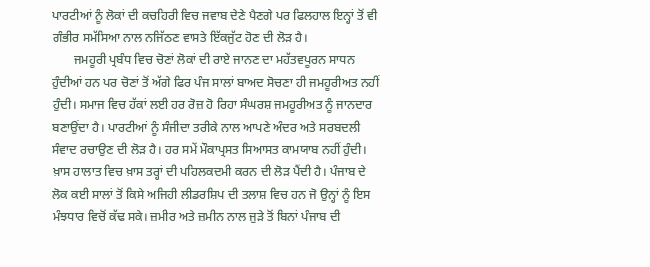ਪਾਰਟੀਆਂ ਨੂੰ ਲੋਕਾਂ ਦੀ ਕਚਹਿਰੀ ਵਿਚ ਜਵਾਬ ਦੇਣੇ ਪੈਣਗੇ ਪਰ ਫਿਲਹਾਲ ਇਨ੍ਹਾਂ ਤੋਂ ਵੀ ਗੰਭੀਰ ਸਮੱਸਿਆ ਨਾਲ ਨਜਿੱਠਣ ਵਾਸਤੇ ਇੱਕਜੁੱਟ ਹੋਣ ਦੀ ਲੋੜ ਹੈ।
       ਜਮਹੂਰੀ ਪ੍ਰਬੰਧ ਵਿਚ ਚੋਣਾਂ ਲੋਕਾਂ ਦੀ ਰਾਏ ਜਾਨਣ ਦਾ ਮਹੱਤਵਪੂਰਨ ਸਾਧਨ ਹੁੰਦੀਆਂ ਹਨ ਪਰ ਚੋਣਾਂ ਤੋਂ ਅੱਗੇ ਫਿਰ ਪੰਜ ਸਾਲਾਂ ਬਾਅਦ ਸੋਚਣਾ ਹੀ ਜਮਹੂਰੀਅਤ ਨਹੀਂ ਹੁੰਦੀ। ਸਮਾਜ ਵਿਚ ਹੱਕਾਂ ਲਈ ਹਰ ਰੋਜ਼ ਹੋ ਰਿਹਾ ਸੰਘਰਸ਼ ਜਮਹੂਰੀਅਤ ਨੂੰ ਜਾਨਦਾਰ ਬਣਾਉਂਦਾ ਹੈ। ਪਾਰਟੀਆਂ ਨੂੰ ਸੰਜੀਦਾ ਤਰੀਕੇ ਨਾਲ ਆਪਣੇ ਅੰਦਰ ਅਤੇ ਸਰਬਦਲੀ ਸੰਵਾਦ ਰਚਾਉਣ ਦੀ ਲੋੜ ਹੈ। ਹਰ ਸਮੇਂ ਮੌਕਾਪ੍ਰਸਤ ਸਿਆਸਤ ਕਾਮਯਾਬ ਨਹੀਂ ਹੁੰਦੀ। ਖ਼ਾਸ ਹਾਲਾਤ ਵਿਚ ਖ਼ਾਸ ਤਰ੍ਹਾਂ ਦੀ ਪਹਿਲਕਦਮੀ ਕਰਨ ਦੀ ਲੋੜ ਪੈਂਦੀ ਹੈ। ਪੰਜਾਬ ਦੇ ਲੋਕ ਕਈ ਸਾਲਾਂ ਤੋਂ ਕਿਸੇ ਅਜਿਹੀ ਲੀਡਰਸ਼ਿਪ ਦੀ ਤਲਾਸ਼ ਵਿਚ ਹਨ ਜੋ ਉਨ੍ਹਾਂ ਨੂੰ ਇਸ ਮੰਝਧਾਰ ਵਿਚੋਂ ਕੱਢ ਸਕੇ। ਜ਼ਮੀਰ ਅਤੇ ਜ਼ਮੀਨ ਨਾਲ ਜੁੜੇ ਤੋਂ ਬਿਨਾਂ ਪੰਜਾਬ ਦੀ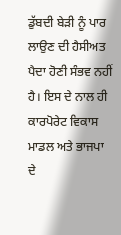ਡੁੱਬਦੀ ਬੇੜੀ ਨੂੰ ਪਾਰ ਲਾਉਣ ਦੀ ਹੈਸੀਅਤ ਪੈਦਾ ਹੋਣੀ ਸੰਭਵ ਨਹੀਂ ਹੈ। ਇਸ ਦੇ ਨਾਲ ਹੀ ਕਾਰਪੋਰੇਟ ਵਿਕਾਸ ਮਾਡਲ ਅਤੇ ਭਾਜਪਾ ਦੇ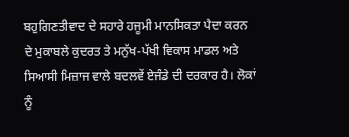ਬਹੁਗਿਣਤੀਵਾਦ ਦੇ ਸਹਾਰੇ ਹਜੂਮੀ ਮਾਨਸਿਕਤਾ ਪੈਦਾ ਕਰਨ ਦੇ ਮੁਕਾਬਲੇ ਕੁਦਰਤ ਤੇ ਮਨੁੱਖ-ਪੱਖੀ ਵਿਕਾਸ ਮਾਡਲ ਅਤੇ ਸਿਆਸੀ ਮਿਜ਼ਾਜ ਵਾਲੇ ਬਦਲਵੇਂ ਏਜੰਡੇ ਦੀ ਦਰਕਾਰ ਹੈ। ਲੋਕਾਂ ਨੂੰ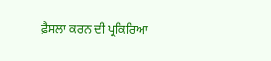ਫ਼ੈਸਲਾ ਕਰਨ ਦੀ ਪ੍ਰਕਿਰਿਆ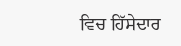ਵਿਚ ਹਿੱਸੇਦਾਰ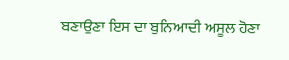ਬਣਾਉਣਾ ਇਸ ਦਾ ਬੁਨਿਆਦੀ ਅਸੂਲ ਹੋਣਾ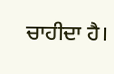ਚਾਹੀਦਾ ਹੈ।